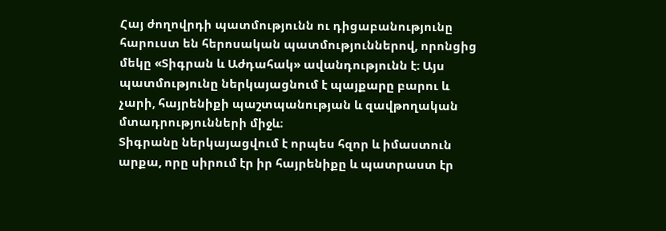Հայ ժողովրդի պատմությունն ու դիցաբանությունը հարուստ են հերոսական պատմություններով, որոնցից մեկը «Տիգրան և Աժդահակ» ավանդությունն է։ Այս պատմությունը ներկայացնում է պայքարը բարու և չարի, հայրենիքի պաշտպանության և զավթողական մտադրությունների միջև։
Տիգրանը ներկայացվում է որպես հզոր և իմաստուն արքա, որը սիրում էր իր հայրենիքը և պատրաստ էր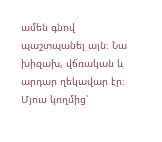ամեն գնով պաշտպանել այն։ Նա խիզախ, վճռական և արդար ղեկավար էր։ Մյուս կողմից՝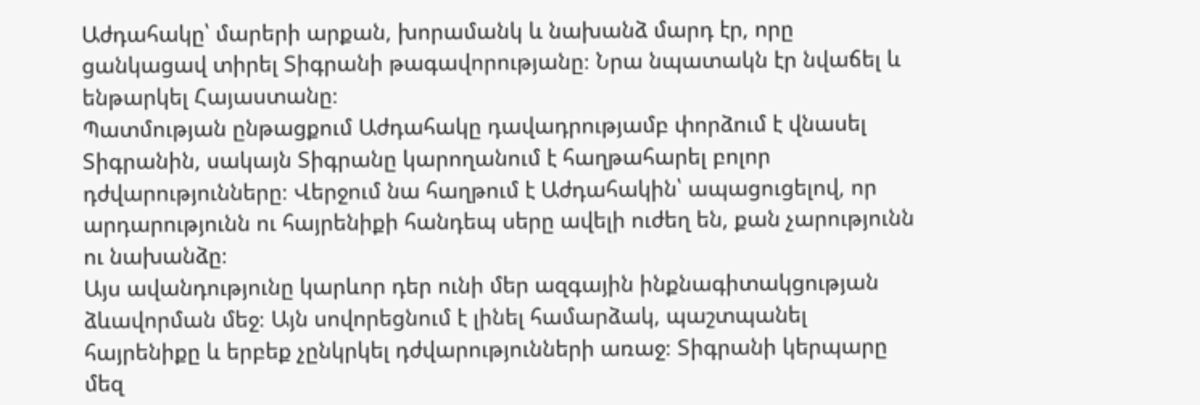Աժդահակը՝ մարերի արքան, խորամանկ և նախանձ մարդ էր, որը ցանկացավ տիրել Տիգրանի թագավորությանը։ Նրա նպատակն էր նվաճել և ենթարկել Հայաստանը։
Պատմության ընթացքում Աժդահակը դավադրությամբ փորձում է վնասել Տիգրանին, սակայն Տիգրանը կարողանում է հաղթահարել բոլոր դժվարությունները։ Վերջում նա հաղթում է Աժդահակին՝ ապացուցելով, որ արդարությունն ու հայրենիքի հանդեպ սերը ավելի ուժեղ են, քան չարությունն ու նախանձը։
Այս ավանդությունը կարևոր դեր ունի մեր ազգային ինքնագիտակցության ձևավորման մեջ։ Այն սովորեցնում է լինել համարձակ, պաշտպանել հայրենիքը և երբեք չընկրկել դժվարությունների առաջ։ Տիգրանի կերպարը մեզ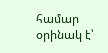համար օրինակ է՝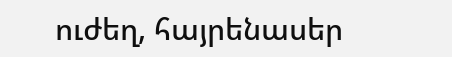ուժեղ, հայրենասեր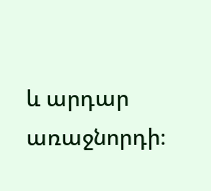և արդար առաջնորդի։